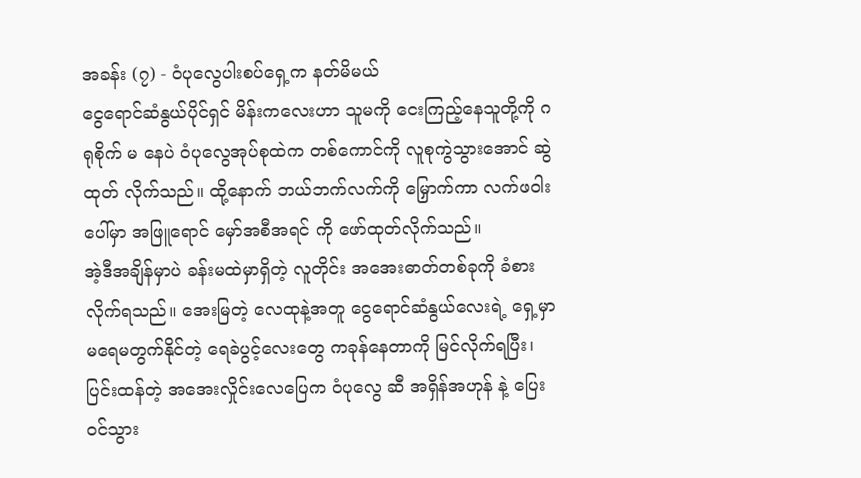အခန်း (၇) - ဝံပုလွေပါးစပ်ရှေ့က နတ်မိမယ်
ငွေရောင်ဆံနွယ်ပိုင်ရှင် မိန်းကလေးဟာ သူမကို ငေးကြည့်နေသူတို့ကို ဂရုစိုက် မ နေပဲ ဝံပုလွေအုပ်စုထဲက တစ်ကောင်ကို လူစုကွဲသွားအောင် ဆွဲထုတ် လိုက်သည်။ ထို့နောက် ဘယ်ဘက်လက်ကို မြှောက်ကာ လက်ဖဝါးပေါ်မှာ အဖြူရောင် မှော်အစီအရင် ကို ဖော်ထုတ်လိုက်သည်။
အဲ့ဒီအချိန်မှာပဲ ခန်းမထဲမှာရှိတဲ့ လူတိုင်း အအေးဓာတ်တစ်ခုကို ခံစားလိုက်ရသည်။ အေးမြတဲ့ လေထုနဲ့အတူ ငွေရောင်ဆံနွယ်လေးရဲ့ ရှေ့မှာ မရေမတွက်နိုင်တဲ့ ရေခဲပွင့်လေးတွေ ကခုန်နေတာကို မြင်လိုက်ရပြီး၊ ပြင်းထန်တဲ့ အအေးလှိုင်းလေပြေက ဝံပုလွေ ဆီ အရှိန်အဟုန် နဲ့ ပြေး၀င်သွား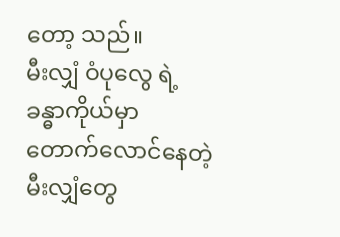တော့ သည်။
မီးလျှံ ဝံပုလွေ ရဲ့ ခန္ဓာကိုယ်မှာ တောက်လောင်နေတဲ့ မီးလျှံတွေ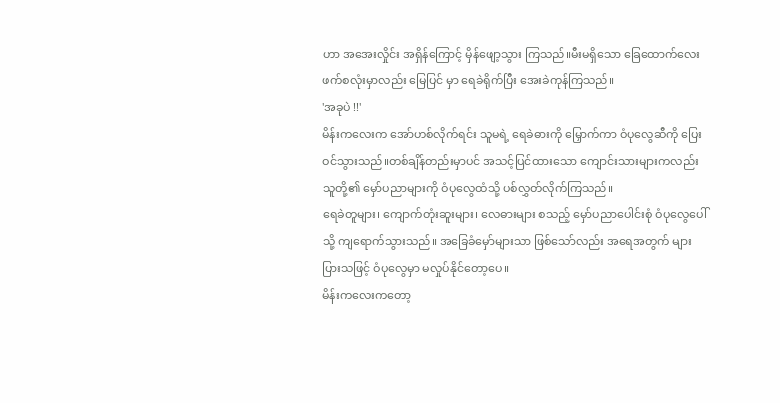ဟာ အအေးလှိုင်း အရှိန်ကြောင့် မှိန်ဖျော့သွား ကြသည်။မီးမရှိသော ခြေထောက်လေးဖက်စလုံးမှာလည်း မြေပြင် မှာ ရေခဲရိုက်ပြီး အေးခဲကုန်ကြသည်။
'အခုပဲ !!'
မိန်းကလေးက အော်ဟစ်လိုက်ရင်း သူမရဲ့ ရေခဲဓားကို မြှောက်ကာ ဝံပုလွေဆီကို ပြေးဝင်သွားသည်။တစ်ချိန်တည်းမှာပင် အသင့်ပြင်ထားသော ကျောင်းသားများကလည်း သူတို့၏ မှော်ပညာများကို ဝံပုလွေထံသို့ ပစ်လွှတ်လိုက်ကြသည်။
ရေခဲတူများ၊ ကျောက်တုံးဆူးများ၊ လေဓားများ စသည့် မှော်ပညာပေါင်းစုံ ဝံပုလွေပေါ်သို့ ကျရောက်သွားသည်။ အခြေခံမှော်များသာ ဖြစ်သော်လည်း အရေအတွက် များပြားသဖြင့် ဝံပုလွေမှာ မလှုပ်နိုင်တော့ပေ။
မိန်းကလေးကတော့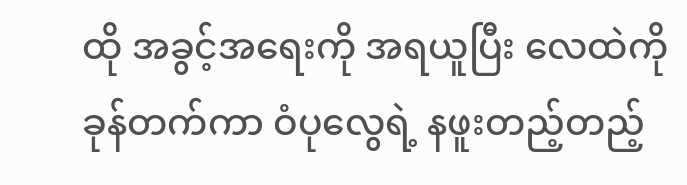ထို အခွင့်အရေးကို အရယူပြီး လေထဲကို ခုန်တက်ကာ ဝံပုလွေရဲ့ နဖူးတည့်တည့်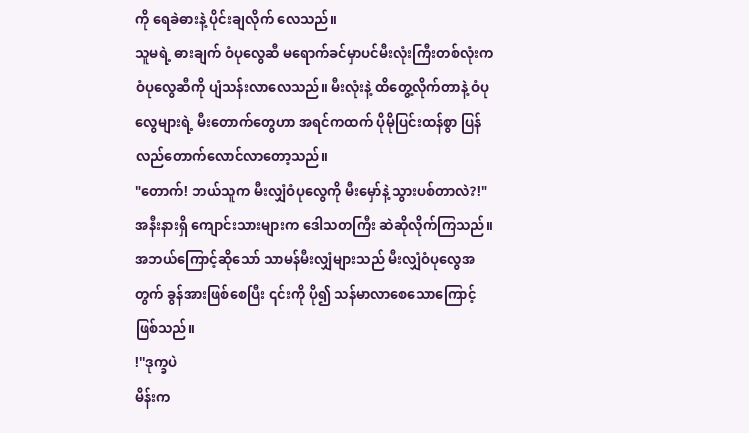ကို ရေခဲဓားနဲ့ ပိုင်းချလိုက် လေသည်။
သူမရဲ့ ဓားချက် ဝံပုလွေဆီ မရောက်ခင်မှာပင်မီးလုံးကြီးတစ်လုံးက ဝံပုလွေဆီကို ပျံသန်းလာလေသည်။ မီးလုံးနဲ့ ထိတွေ့လိုက်တာနဲ့ ဝံပုလွေများရဲ့ မီးတောက်တွေဟာ အရင်ကထက် ပိုမိုပြင်းထန်စွာ ပြန်လည်တောက်လောင်လာတော့သည်။
"တောက်! ဘယ်သူက မီးလျှံဝံပုလွေကို မီးမှော်နဲ့ သွားပစ်တာလဲ?!"
အနီးနားရှိ ကျောင်းသားများက ဒေါသတကြီး ဆဲဆိုလိုက်ကြသည်။ အဘယ်ကြောင့်ဆိုသော် သာမန်မီးလျှံများသည် မီးလျှံဝံပုလွေအတွက် ခွန်အားဖြစ်စေပြီး ၎င်းကို ပို၍ သန်မာလာစေသောကြောင့် ဖြစ်သည်။
!''ဒုက္ခပဲ
မိန်းက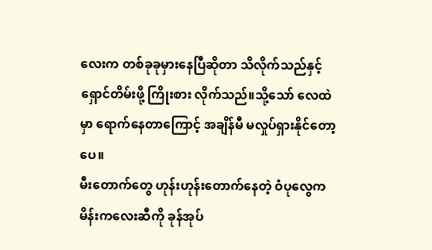လေးက တစ်ခုခုမှားနေပြီဆိုတာ သိလိုက်သည်နှင့် ရှောင်တိမ်းဖို့ ကြိုးစား လိုက်သည်။သို့သော် လေထဲမှာ ရောက်နေတာကြောင့် အချိန်မီ မလှုပ်ရှားနိုင်တော့ပေ။
မီးတောက်တွေ ဟုန်းဟုန်းတောက်နေတဲ့ ဝံပုလွေက မိန်းကလေးဆီကို ခုန်အုပ်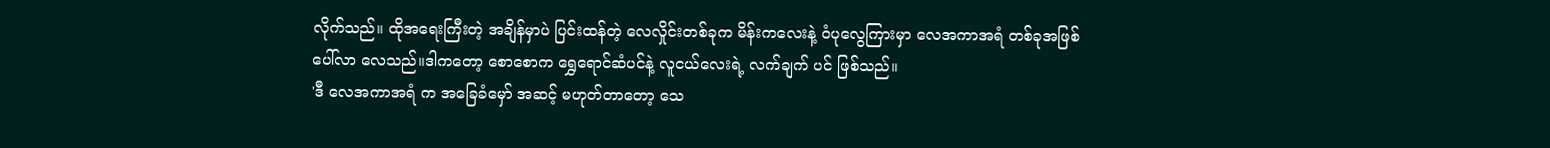လိုက်သည်။ ထိုအရေးကြီးတဲ့ အချိန်မှာပဲ ပြင်းထန်တဲ့ လေလှိုင်းတစ်ခုက မိန်းကလေးနဲ့ ဝံပုလွေကြားမှာ လေအကာအရံ တစ်ခုအဖြစ် ပေါ်လာ လေသည်။ဒါကတော့ စောစောက ရွှေရောင်ဆံပင်နဲ့ လူငယ်လေးရဲ့ လက်ချက် ပင် ဖြစ်သည်။
'ဒီ လေအကာအရံ က အခြေခံမှော် အဆင့် မဟုတ်တာတော့ သေ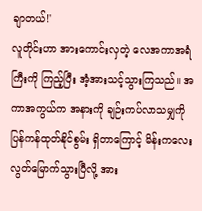ချာတယ်!'
လူတိုင်းဟာ အားကောင်းလှတဲ့ လေအကာအရံကြီးကို ကြည့်ပြီး အံ့အားသင့်သွားကြသည်။ အကာအကွယ်က အနားကို ချဉ်းကပ်လာသမျှကို ပြန်ကန်ထုတ်နိုင်စွမ်း ရှိတာကြောင့် မိန်းကလေး လွတ်မြောက်သွားပြီလို့ အား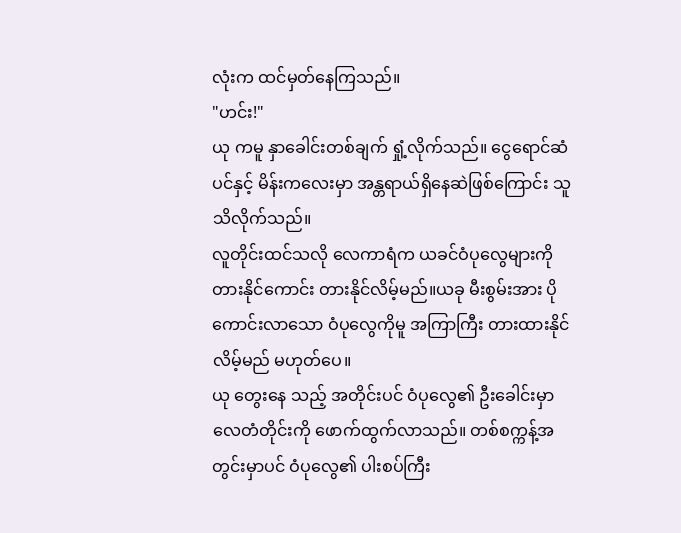လုံးက ထင်မှတ်နေကြသည်။
"ဟင်း!"
ယု ကမူ နှာခေါင်းတစ်ချက် ရှုံ့လိုက်သည်။ ငွေရောင်ဆံပင်နှင့် မိန်းကလေးမှာ အန္တရာယ်ရှိနေဆဲဖြစ်ကြောင်း သူ သိလိုက်သည်။
လူတိုင်းထင်သလို လေကာရံက ယခင်ဝံပုလွေများကို တားနိုင်ကောင်း တားနိုင်လိမ့်မည်။ယခု မီးစွမ်းအား ပိုကောင်းလာသော ဝံပုလွေကိုမူ အကြာကြီး တားထားနိုင်လိမ့်မည် မဟုတ်ပေ။
ယု တွေးနေ သည့် အတိုင်းပင် ဝံပုလွေ၏ ဦးခေါင်းမှာ လေတံတိုင်းကို ဖောက်ထွက်လာသည်။ တစ်စက္ကန့်အတွင်းမှာပင် ဝံပုလွေ၏ ပါးစပ်ကြီး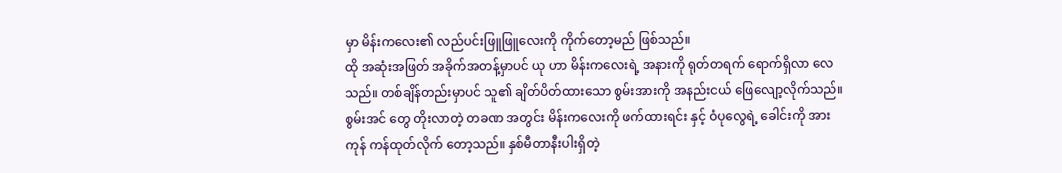မှာ မိန်းကလေး၏ လည်ပင်းဖြူဖြူလေးကို ကိုက်တော့မည် ဖြစ်သည်။
ထို အဆုံးအဖြတ် အခိုက်အတန့်မှာပင် ယု ဟာ မိန်းကလေးရဲ့ အနားကို ရုတ်တရက် ရောက်ရှိလာ လေသည်။ တစ်ချိန်တည်းမှာပင် သူ၏ ချိတ်ပိတ်ထားသော စွမ်းအားကို အနည်းငယ် ဖြေလျော့လိုက်သည်။
စွမ်းအင် တွေ တိုးလာတဲ့ တခဏ အတွင်း မိန်းကလေးကို ဖက်ထားရင်း နှင့် ဝံပုလွေရဲ့ ခေါင်းကို အားကုန် ကန်ထုတ်လိုက် တော့သည်။ နှစ်မီတာနီးပါးရှိတဲ့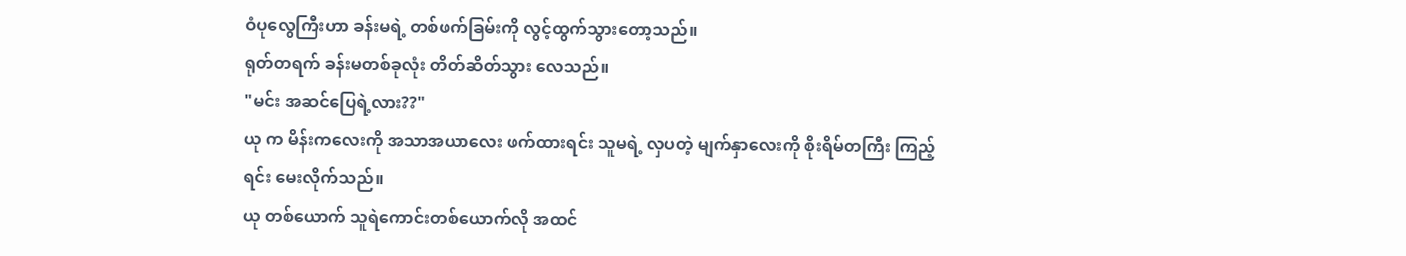ဝံပုလွေကြီးဟာ ခန်းမရဲ့ တစ်ဖက်ခြမ်းကို လွင့်ထွက်သွားတော့သည်။
ရုတ်တရက် ခန်းမတစ်ခုလုံး တိတ်ဆိတ်သွား လေသည်။
"မင်း အဆင်ပြေရဲ့လား??"
ယု က မိန်းကလေးကို အသာအယာလေး ဖက်ထားရင်း သူမရဲ့ လှပတဲ့ မျက်နှာလေးကို စိုးရိမ်တကြီး ကြည့်ရင်း မေးလိုက်သည်။
ယု တစ်ယောက် သူရဲကောင်းတစ်ယောက်လို အထင်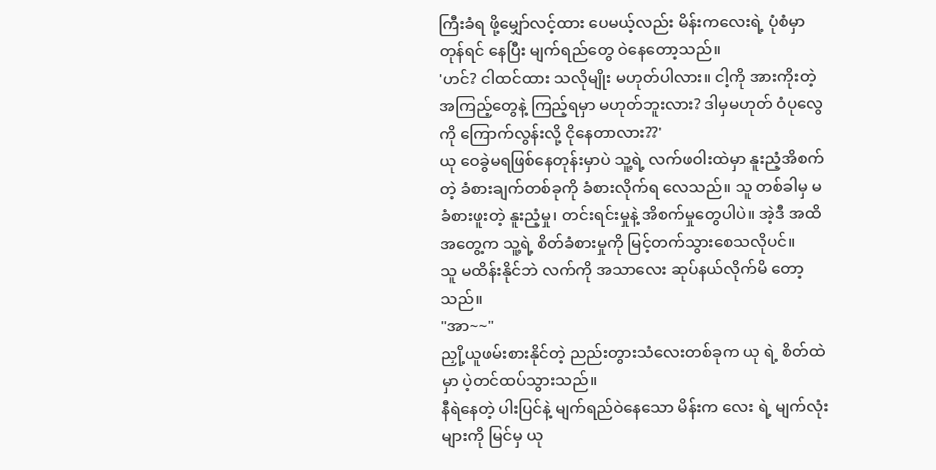ကြီးခံရ ဖို့မျှော်လင့်ထား ပေမယ့်လည်း မိန်းကလေးရဲ့ ပုံစံမှာ တုန်ရင် နေပြီး မျက်ရည်တွေ ဝဲနေတော့သည်။
'ဟင်? ငါထင်ထား သလိုမျိုး မဟုတ်ပါလား။ ငါ့ကို အားကိုးတဲ့ အကြည့်တွေနဲ့ ကြည့်ရမှာ မဟုတ်ဘူးလား? ဒါမှမဟုတ် ဝံပုလွေကို ကြောက်လွန်းလို့ ငိုနေတာလား??'
ယု ဝေခွဲမရဖြစ်နေတုန်းမှာပဲ သူ့ရဲ့ လက်ဖဝါးထဲမှာ နူးညံ့အိစက်တဲ့ ခံစားချက်တစ်ခုကို ခံစားလိုက်ရ လေသည်။ သူ တစ်ခါမှ မခံစားဖူးတဲ့ နူးညံ့မှု၊ တင်းရင်းမှုနဲ့ အိစက်မှုတွေပါပဲ။ အဲ့ဒီ အထိအတွေ့က သူ့ရဲ့ စိတ်ခံစားမှုကို မြင့်တက်သွားစေသလိုပင်။
သူ မထိန်းနိုင်ဘဲ လက်ကို အသာလေး ဆုပ်နယ်လိုက်မိ တော့သည်။
"အာ~~"
ညှို့ယူဖမ်းစားနိုင်တဲ့ ညည်းတွားသံလေးတစ်ခုက ယု ရဲ့ စိတ်ထဲမှာ ပဲ့တင်ထပ်သွားသည်။
နီရဲနေတဲ့ ပါးပြင်နဲ့ မျက်ရည်ဝဲနေသော မိန်းက လေး ရဲ့ မျက်လုံးများကို မြင်မှ ယု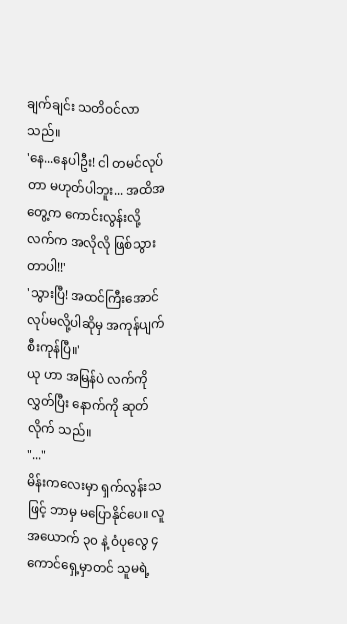ချက်ချင်း သတိဝင်လာသည်။
'နေ...နေပါဦး! ငါ တမင်လုပ်တာ မဟုတ်ပါဘူး... အထိအတွေ့က ကောင်းလွန်းလို့ လက်က အလိုလို ဖြစ်သွားတာပါ!!'
'သွားပြီ! အထင်ကြီးအောင် လုပ်မလို့ပါဆိုမှ အကုန်ပျက်စီးကုန်ပြီ။'
ယု ဟာ အမြန်ပဲ လက်ကိုလွှတ်ပြီး နောက်ကို ဆုတ်လိုက် သည်။
"..."
မိန်းကလေးမှာ ရှက်လွန်းသဖြင့် ဘာမှ မပြောနိုင်ပေ။ လူ အယောက် ၃၀ နဲ့ ဝံပုလွေ ၄ ကောင်ရှေ့မှာတင် သူမရဲ့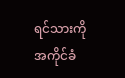ရင်သားကို အကိုင်ခံ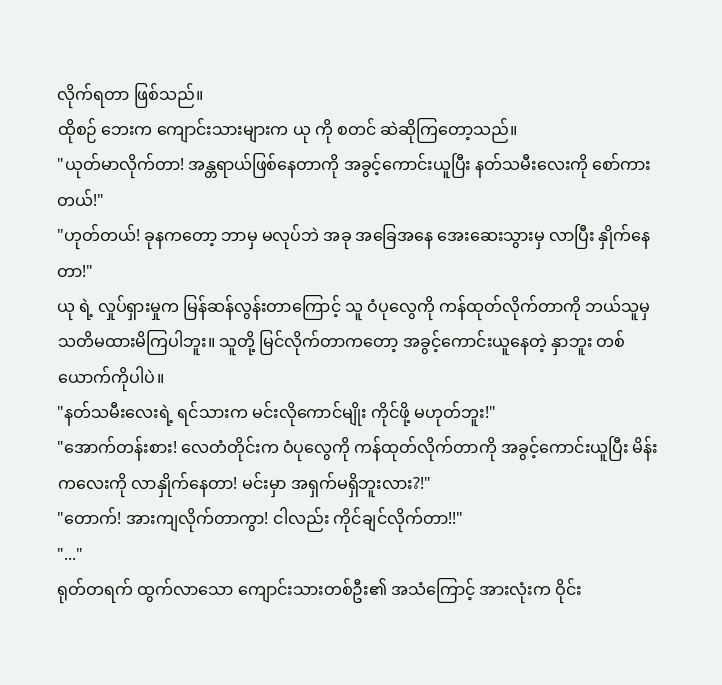လိုက်ရတာ ဖြစ်သည်။
ထိုစဉ် ဘေးက ကျောင်းသားများက ယု ကို စတင် ဆဲဆိုကြတော့သည်။
"ယုတ်မာလိုက်တာ! အန္တရာယ်ဖြစ်နေတာကို အခွင့်ကောင်းယူပြီး နတ်သမီးလေးကို စော်ကားတယ်!"
"ဟုတ်တယ်! ခုနကတော့ ဘာမှ မလုပ်ဘဲ အခု အခြေအနေ အေးဆေးသွားမှ လာပြီး နှိုက်နေတာ!"
ယု ရဲ့ လှုပ်ရှားမှုက မြန်ဆန်လွန်းတာကြောင့် သူ ဝံပုလွေကို ကန်ထုတ်လိုက်တာကို ဘယ်သူမှ သတိမထားမိကြပါဘူး။ သူတို့ မြင်လိုက်တာကတော့ အခွင့်ကောင်းယူနေတဲ့ နှာဘူး တစ်ယောက်ကိုပါပဲ။
"နတ်သမီးလေးရဲ့ ရင်သားက မင်းလိုကောင်မျိုး ကိုင်ဖို့ မဟုတ်ဘူး!"
"အောက်တန်းစား! လေတံတိုင်းက ဝံပုလွေကို ကန်ထုတ်လိုက်တာကို အခွင့်ကောင်းယူပြီး မိန်းကလေးကို လာနှိုက်နေတာ! မင်းမှာ အရှက်မရှိဘူးလား?!"
"တောက်! အားကျလိုက်တာကွာ! ငါလည်း ကိုင်ချင်လိုက်တာ!!"
"..."
ရုတ်တရက် ထွက်လာသော ကျောင်းသားတစ်ဦး၏ အသံကြောင့် အားလုံးက ဝိုင်း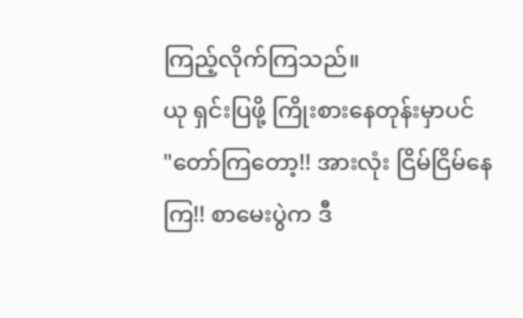ကြည့်လိုက်ကြသည်။
ယု ရှင်းပြဖို့ ကြိုးစားနေတုန်းမှာပင်
"တော်ကြတော့!! အားလုံး ငြိမ်ငြိမ်နေကြ!! စာမေးပွဲက ဒီ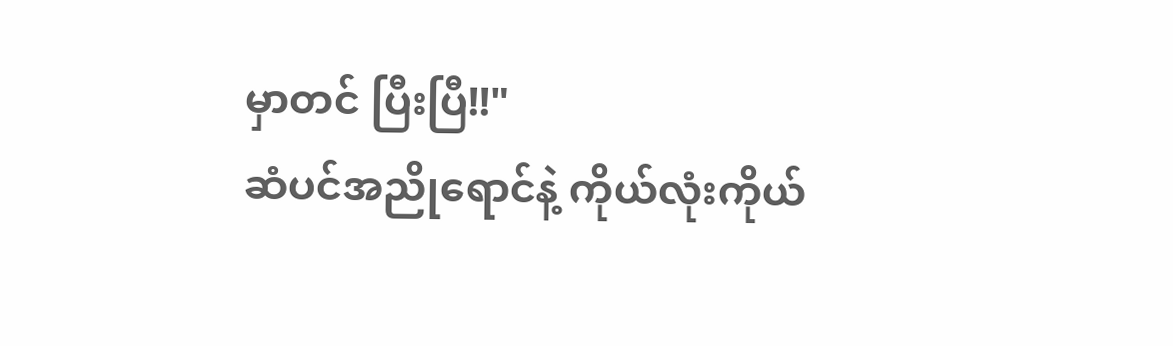မှာတင် ပြီးပြီ!!"
ဆံပင်အညိုရောင်နဲ့ ကိုယ်လုံးကိုယ်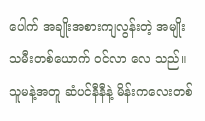ပေါက် အချိုးအစားကျလွန်းတဲ့ အမျိုးသမီးတစ်ယောက် ဝင်လာ လေ သည်။ သူမနဲ့အတူ ဆံပင်နီနီနဲ့ မိန်းကလေးတစ်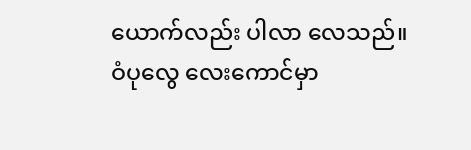ယောက်လည်း ပါလာ လေသည်။ ဝံပုလွေ လေးကောင်မှာ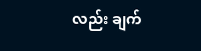လည်း ချက်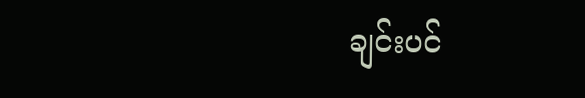ချင်းပင်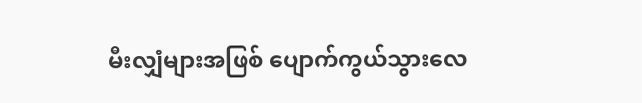မီးလျှံများအဖြစ် ပျောက်ကွယ်သွားလေ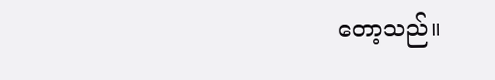တော့သည်။